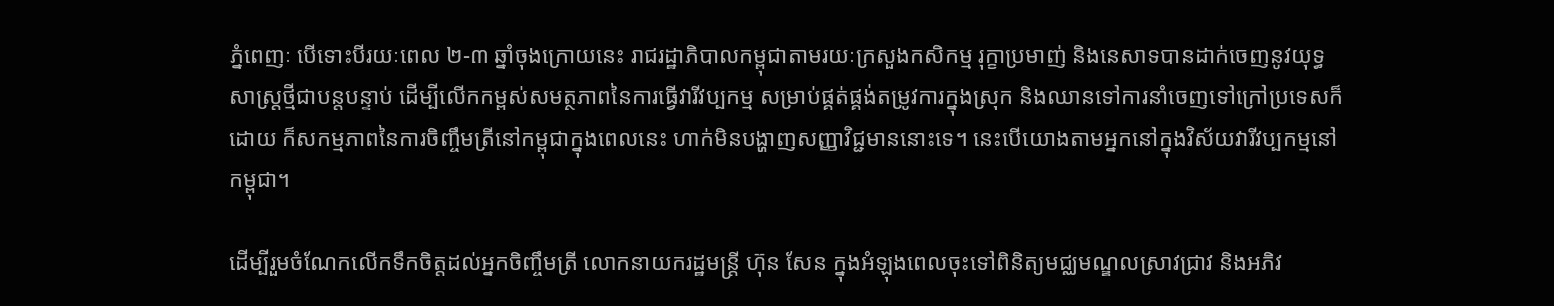ភ្នំពេញៈ បើទោះបីរយៈពេល ២-៣ ឆ្នាំចុងក្រោយនេះ រាជរដ្ឋាភិបាលកម្ពុជាតាមរយៈក្រសួងកសិកម្ម រុក្ខាប្រមាញ់ និងនេសាទបានដាក់ចេញនូវយុទ្ធសាស្ត្រថ្មីជាបន្តបន្ទាប់ ដើម្បីលើកកម្ពស់សមត្ថភាពនៃការធ្វើវារីវប្បកម្ម សម្រាប់ផ្គត់ផ្គង់តម្រូវការក្នុងស្រុក និងឈានទៅការនាំចេញទៅក្រៅប្រទេសក៏ដោយ ក៏សកម្មភាពនៃការចិញ្ចឹមត្រីនៅកម្ពុជាក្នុងពេលនេះ ហាក់មិនបង្ហាញសញ្ញាវិជ្ជមាននោះទេ។ នេះបើយោងតាមអ្នកនៅក្នុងវិស័យវារីវប្បកម្មនៅកម្ពុជា។

ដើម្បីរួមចំណែកលើកទឹកចិត្តដល់អ្នកចិញ្ចឹមត្រី លោកនាយករដ្ឋមន្ត្រី ហ៊ុន សែន ក្នុងអំឡុងពេលចុះទៅពិនិត្យមជ្ឈមណ្ឌលស្រាវជ្រាវ និងអភិវ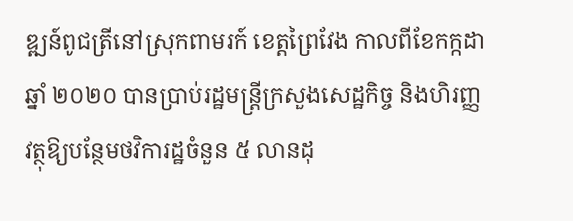ឌ្ឍន៍ពូជត្រីនៅស្រុកពាមរក៍ ខេត្តព្រៃវែង កាលពីខែកក្កដា ឆ្នាំ ២០២០ បានប្រាប់រដ្ឋមន្ត្រីក្រសួងសេដ្ឋកិច្ច និងហិរញ្ញវត្ថុឱ្យបន្ថែមថវិការដ្ឋចំនួន ៥ លានដុ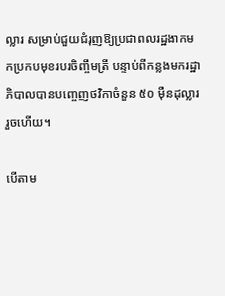ល្លារ សម្រាប់ជួយជំរុញឱ្យប្រជាពលរដ្ឋងាកមកប្រកបមុខរបរចិញ្ចឹមត្រី បន្ទាប់ពីកន្លងមករដ្ឋាភិបាលបានបញ្ចេញថវិកាចំនួន ៥០ ម៉ឺនដុល្លាររួចហើយ។

បើតាម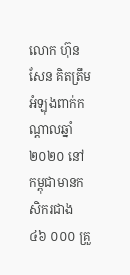លោក ហ៊ុន សែន គិតត្រឹមអំឡុងពាក់កណ្តាលឆ្នាំ ២០២០ នៅកម្ពុជាមានកសិករជាង ៤៦ ០០០ គ្រួ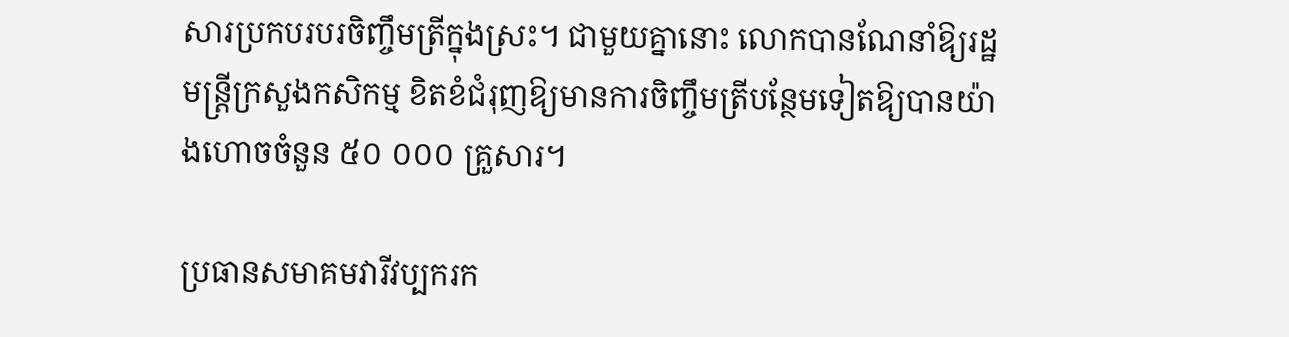សារប្រកបរបរចិញ្ចឹមត្រីក្នុងស្រះ។ ជាមួយគ្នានោះ លោកបានណែនាំឱ្យរដ្ឋមន្ត្រីក្រសួងកសិកម្ម ខិតខំជំរុញឱ្យមានការចិញ្ចឹមត្រីបន្ថែមទៀតឱ្យបានយ៉ាងហោចចំនួន ៥០ ០០០ គ្រួសារ។

ប្រធានសមាគមវារីវប្បករក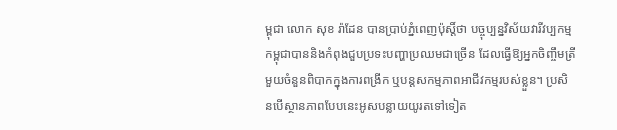ម្ពុជា លោក សុខ រ៉ាដែន បានប្រាប់ភ្នំពេញប៉ុស្តិ៍ថា បច្ចុប្បន្នវិស័យវារីវប្បកម្មកម្ពុជាបាននិងកំពុងជួបប្រទះបញ្ហាប្រឈមជាច្រើន ដែលធ្វើឱ្យអ្នកចិញ្ចឹមត្រីមួយចំនួនពិបាកក្នុងការពង្រីក ឬបន្តសកម្មភាពអាជីវកម្មរបស់ខ្លួន។ ប្រសិនបើស្ថានភាពបែបនេះអូសបន្លាយយូរតទៅទៀត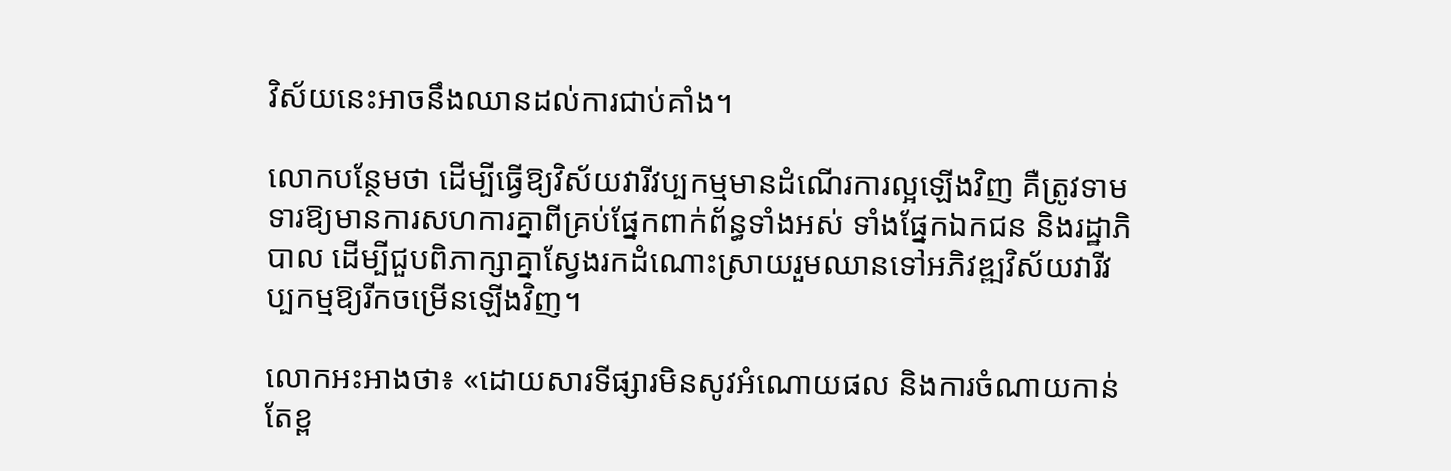វិស័យនេះអាចនឹងឈានដល់ការជាប់គាំង។

លោកបន្ថែមថា ដើម្បីធ្វើឱ្យវិស័យវារីវប្បកម្មមានដំណើរការល្អឡើងវិញ គឺត្រូវទាមទារឱ្យមានការសហការគ្នាពីគ្រប់ផ្នែកពាក់ព័ន្ធទាំងអស់ ទាំងផ្នែកឯកជន និងរដ្ឋាភិបាល ដើម្បីជួបពិភាក្សាគ្នាស្វែងរកដំណោះស្រាយរួមឈានទៅអភិវឌ្ឍវិស័យវារីវប្បកម្មឱ្យរីកចម្រើនឡើងវិញ។

លោកអះអាងថា៖ «ដោយសារទីផ្សារមិនសូវអំណោយផល និងការចំណាយកាន់តែខ្ព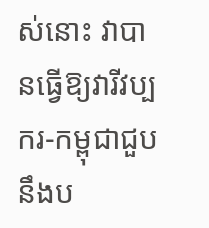ស់នោះ វាបានធ្វើឱ្យវារីវប្បករ-កម្ពុជាជួបនឹងប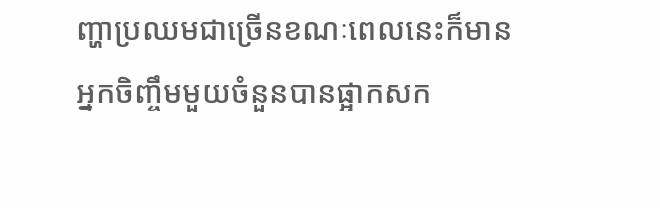ញ្ហាប្រឈមជាច្រើនខណៈពេលនេះក៏មានអ្នកចិញ្ចឹមមួយចំនួនបានផ្អាកសក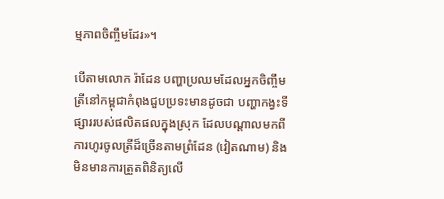ម្មភាពចិញ្ចឹមដែរ»។

បើតាមលោក រ៉ាដែន បញ្ហាប្រឈមដែលអ្នកចិញ្ចឹមត្រីនៅកម្ពុជាកំពុងជួបប្រទះមានដូចជា បញ្ហាកង្វះទីផ្សាររបស់ផលិតផលក្នុងស្រុក ដែលបណ្តាលមកពីការហូរចូលត្រីដ៏ច្រើនតាមព្រំដែន (វៀតណាម) និងមិនមានការត្រួតពិនិត្យលើ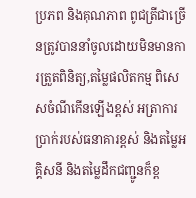ប្រភព និងគុណភាព ពូជត្រីជាច្រើនត្រូវបាននាំចូលដោយមិនមានការត្រួតពិនិត្យ,តម្លៃផលិតកម្ម ពិសេសចំណីកើនឡើងខ្ពស់ អត្រាការប្រាក់របស់ធនាគារខ្ពស់ និងតម្លៃអគ្គិសនី និងតម្លៃដឹកជញ្ជូនក៏ខ្ព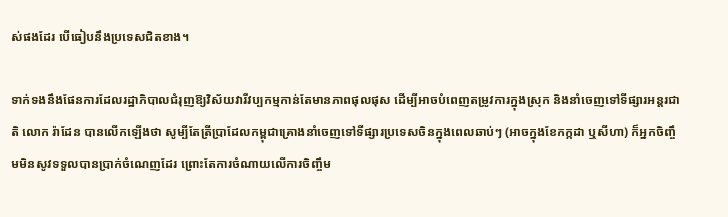ស់ផងដែរ បើធៀបនឹងប្រទេសជិតខាង។

ទាក់ទងនឹងផែនការដែលរដ្ឋាភិបាលជំរុញឱ្យវិស័យវារីវប្បកម្មកាន់តែមានភាពផុលផុស ដើម្បីអាចបំពេញតម្រូវការក្នុងស្រុក និងនាំចេញទៅទីផ្សារអន្តរជាតិ លោក រ៉ាដែន បានលើកឡើងថា សូម្បីតែត្រីប្រាដែលកម្ពុជាគ្រោងនាំចេញទៅទីផ្សារប្រទេសចិនក្នុងពេលឆាប់ៗ (អាចក្នុងខែកក្កដា ឬសីហា) ក៏អ្នកចិញ្ចឹមមិនសូវទទួលបានប្រាក់ចំណេញដែរ ព្រោះតែការចំណាយលើការចិញ្ចឹម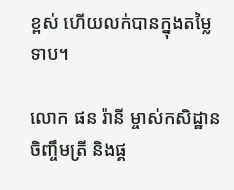ខ្ពស់ ហើយលក់បានក្នុងតម្លៃទាប។

លោក ផន រ៉ានី ម្ចាស់កសិដ្ឋានចិញ្ចឹមត្រី និងផ្គ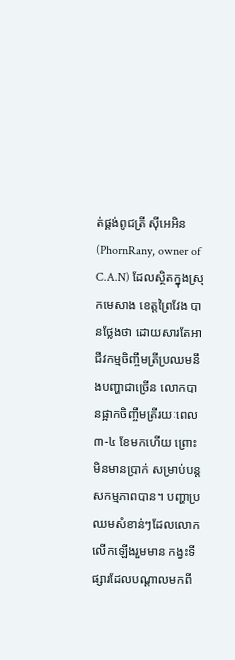ត់ផ្គង់ពូជត្រី ស៊ីអេអិន (PhornRany, owner of C.A.N) ដែលស្ថិតក្នុងស្រុកមេសាង ខេត្តព្រៃវែង បានថ្លែងថា ដោយសារតែអាជីវកម្មចិញ្ចឹមត្រីប្រឈមនឹងបញ្ហាជាច្រើន លោកបានផ្អាកចិញ្ចឹមត្រីរយៈពេល ៣-៤ ខែមកហើយ ព្រោះមិនមានប្រាក់ សម្រាប់បន្តសកម្មភាពបាន។ បញ្ហាប្រឈមសំខាន់ៗដែលលោកលើកឡើងរួមមាន កង្វះទីផ្សារដែលបណ្តាលមកពី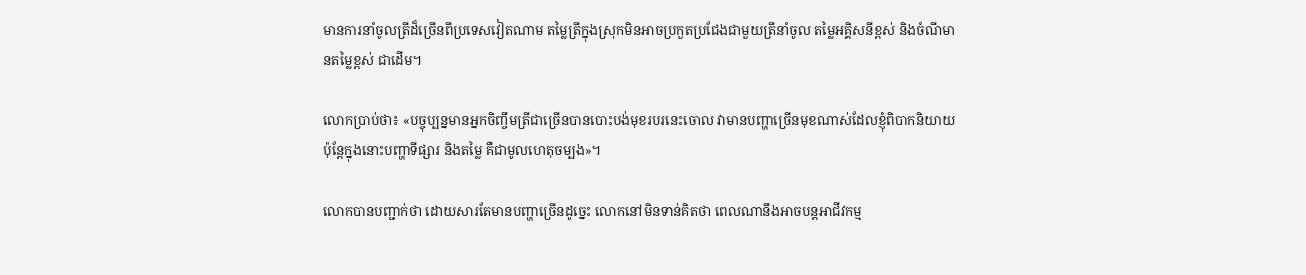មានការនាំចូលត្រីដ៏ច្រើនពីប្រទេសវៀតណាម តម្លៃត្រីក្នុងស្រុកមិនអាចប្រកួតប្រជែងជាមួយត្រីនាំចូល តម្លៃអគ្គិសនីខ្ពស់ និងចំណីមានតម្លៃខ្ពស់ ជាដើម។

លោកប្រាប់ថា៖ «បច្ចុប្បន្នមានអ្នកចិញ្ចឹមត្រីជាច្រើនបានបោះបង់មុខរបរនេះចោល វាមានបញ្ហាច្រើនមុខណាស់ដែលខ្ញុំពិបាកនិយាយ ប៉ុន្តែក្នុងនោះបញ្ហាទីផ្សារ និងតម្លៃ គឺជាមូលហេតុចម្បង»។

លោកបានបញ្ជាក់ថា ដោយសារតែមានបញ្ហាច្រើនដូច្នេះ លោកនៅមិនទាន់គិតថា ពេលណានឹងអាចបន្តអាជីវកម្ម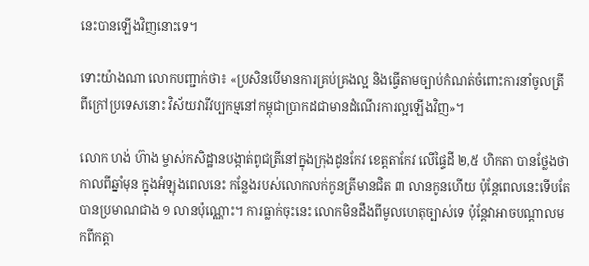នេះបានឡើងវិញនោះទេ។

ទោះយ៉ាងណា លោកបញ្ជាក់ថា៖ «ប្រសិនបើមានការគ្រប់គ្រងល្អ និងធ្វើតាមច្បាប់កំណត់ចំពោះការនាំចូលត្រីពីក្រៅប្រទេសនោះ វិស័យវារីវប្បកម្មនៅកម្ពុជាប្រាកដជាមានដំណើរការល្អឡើងវិញ»។

លោក ហង់ ហ៊ាង ម្ចាស់កសិដ្ឋានបង្កាត់ពូជត្រីនៅក្នុងក្រុងដូនកែវ ខេត្តតាកែវ លើផ្ទៃដី ២,៥ ហិកតា បានថ្លែងថា កាលពីឆ្នាំមុន ក្នុងអំឡុងពេលនេះ កន្លែងរបស់លោកលក់កូនត្រីមានជិត ៣ លានកូនហើយ ប៉ុន្តែពេលនេះទើបតែបានប្រមាណជាង ១ លានប៉ុណ្ណោះ។ ការធ្លាក់ចុះនេះ លោកមិនដឹងពីមូលហេតុច្បាស់ទេ ប៉ុន្តែវាអាចបណ្តាលមកពីកត្តា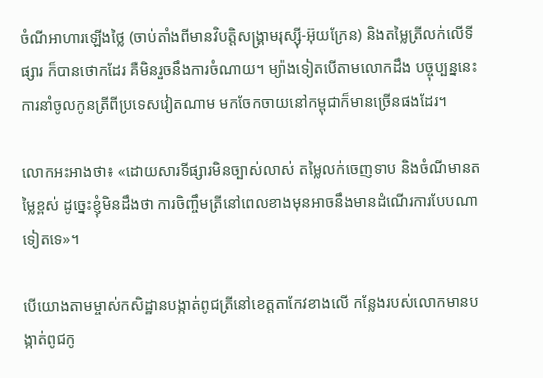ចំណីអាហារឡើងថ្លៃ (ចាប់តាំងពីមានវិបត្តិសង្គ្រាមរុស្ស៊ី-អ៊ុយក្រែន) និងតម្លៃត្រីលក់លើទីផ្សារ ក៏បានថោកដែរ គឺមិនរួចនឹងការចំណាយ។ ម្យ៉ាងទៀតបើតាមលោកដឹង បច្ចុប្បន្ននេះការនាំចូលកូនត្រីពីប្រទេសវៀតណាម មកចែកចាយនៅកម្ពុជាក៏មានច្រើនផងដែរ។

លោកអះអាងថា៖ «ដោយសារទីផ្សារមិនច្បាស់លាស់ តម្លៃលក់ចេញទាប និងចំណីមានតម្លៃខ្ពស់ ដូច្នេះខ្ញុំមិនដឹងថា ការចិញ្ចឹមត្រីនៅពេលខាងមុនអាចនឹងមានដំណើរការបែបណាទៀតទេ»។

បើយោងតាមម្ចាស់កសិដ្ឋានបង្កាត់ពូជត្រីនៅខេត្តតាកែវខាងលើ កន្លែងរបស់លោកមានបង្កាត់ពូជកូ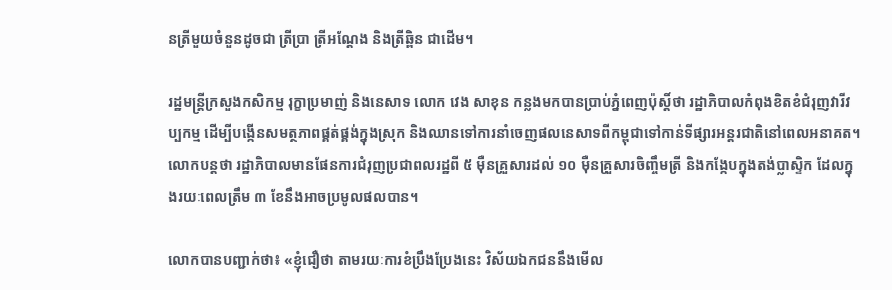នត្រីមួយចំនួនដូចជា ត្រីប្រា ត្រីអណ្តែង និងត្រីឆ្ពិន ជាដើម។

រដ្ឋមន្ត្រីក្រសួងកសិកម្ម រុក្ខាប្រមាញ់ និងនេសាទ លោក វេង សាខុន កន្លងមកបានប្រាប់ភ្នំពេញប៉ុស្តិ៍ថា រដ្ឋាភិបាលកំពុងខិតខំជំរុញវារីវប្បកម្ម ដើម្បីបង្កើនសមត្ថភាពផ្គត់ផ្គង់ក្នុងស្រុក និងឈានទៅការនាំចេញផលនេសាទពីកម្ពុជាទៅកាន់ទីផ្សារអន្តរជាតិនៅពេលអនាគត។ លោកបន្តថា រដ្ឋាភិបាលមានផែនការជំរុញប្រជាពលរដ្ឋពី ៥ ម៉ឺនគ្រួសារដល់ ១០ ម៉ឺនគ្រួសារចិញ្ចឹមត្រី និងកង្កែបក្នុងតង់ប្លាស្ទិក ដែលក្នុងរយៈពេលត្រឹម ៣ ខែនឹងអាចប្រមូលផលបាន។

លោកបានបញ្ជាក់ថា៖ «ខ្ញុំជឿថា តាមរយៈការខំប្រឹងប្រែងនេះ វិស័យឯកជននឹងមើល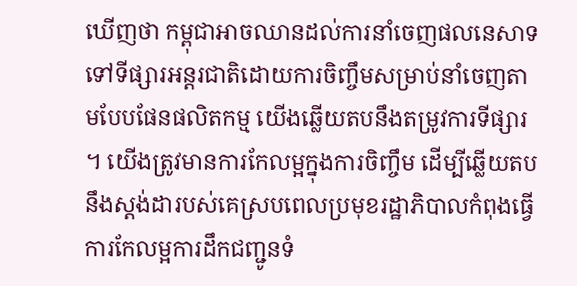ឃើញថា កម្ពុជាអាចឈានដល់ការនាំចេញផលនេសាទទៅទីផ្សារអន្តរជាតិដោយការចិញ្ចឹមសម្រាប់នាំចេញតាមបែបផែនផលិតកម្ម យើងឆ្លើយតបនឹងតម្រូវការទីផ្សារ។ យើងត្រូវមានការកែលម្អក្នុងការចិញ្ចឹម ដើម្បីឆ្លើយតបនឹងស្តង់ដារបស់គេស្របពេលប្រមុខរដ្ឋាភិបាលកំពុងធ្វើការកែលម្អការដឹកជញ្ជូនទំ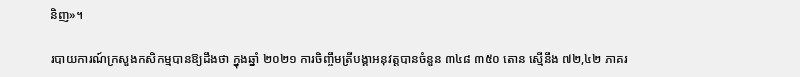និញ»។

របាយការណ៍ក្រសួងកសិកម្មបានឱ្យដឹងថា ក្នុងឆ្នាំ ២០២១ ការចិញ្ចឹមត្រីបង្គាអនុវត្តបានចំនួន ៣៤៨ ៣៥០ តោន ស្មើនឹង ៧២,៤២ ភាគរ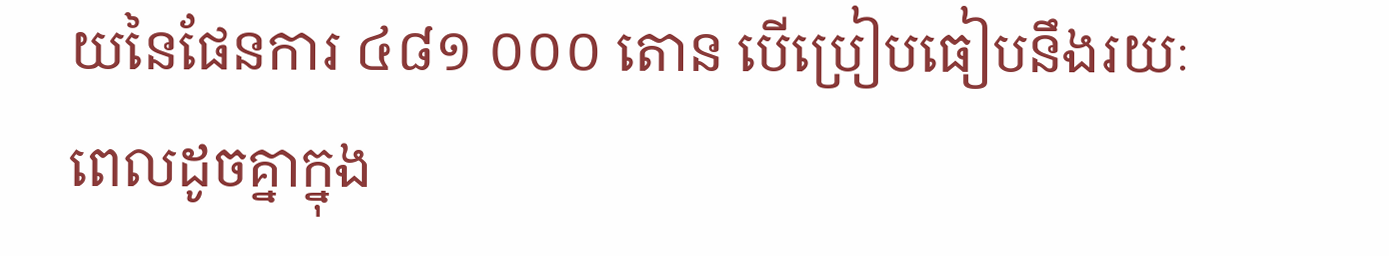យនៃផែនការ ៤៨១ ០០០ តោន បើប្រៀបធៀបនឹងរយៈពេលដូចគ្នាក្នុង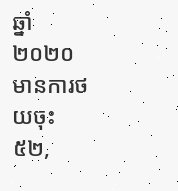ឆ្នាំ ២០២០ មានការថយចុះ ៥២,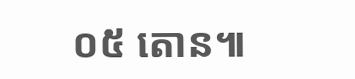០៥ តោន៕